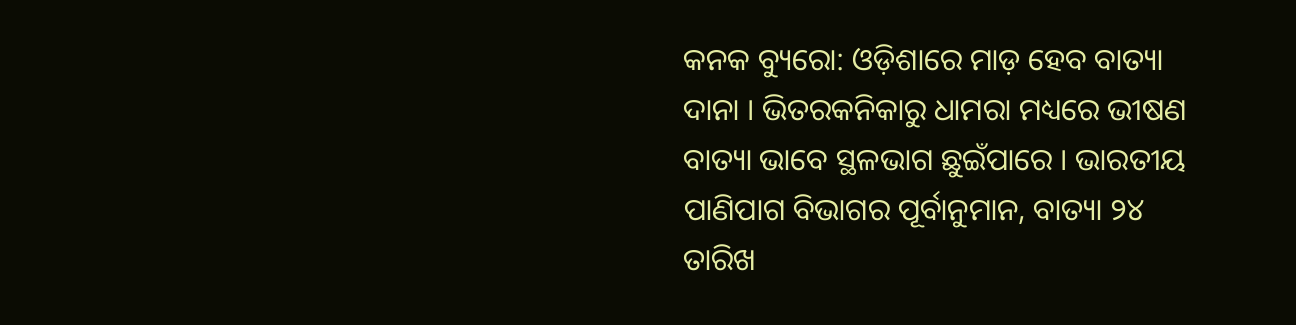କନକ ବ୍ୟୁରୋ: ଓଡ଼ିଶାରେ ମାଡ଼ ହେବ ବାତ୍ୟା ଦାନା । ଭିତରକନିକାରୁ ଧାମରା ମଧ୍ୟରେ ଭୀଷଣ ବାତ୍ୟା ଭାବେ ସ୍ଥଳଭାଗ ଛୁଇଁପାରେ । ଭାରତୀୟ ପାଣିପାଗ ବିଭାଗର ପୂର୍ବାନୁମାନ, ବାତ୍ୟା ୨୪ ତାରିଖ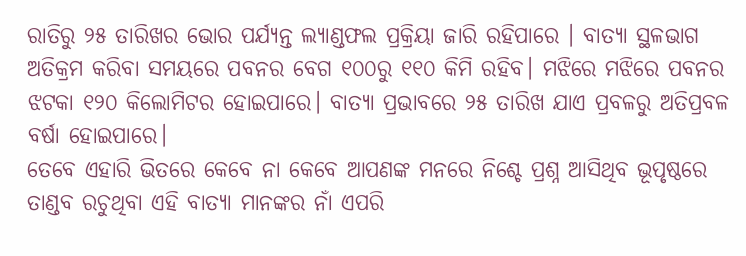ରାତିରୁ ୨୫ ତାରିଖର ଭୋର ପର୍ଯ୍ୟନ୍ତ ଲ୍ୟାଣ୍ଡଫଲ ପ୍ରକ୍ରିୟା ଜାରି ରହିପାରେ । ବାତ୍ୟା ସ୍ଥଳଭାଗ ଅତିକ୍ରମ କରିବା ସମୟରେ ପବନର ବେଗ ୧୦୦ରୁ ୧୧୦ କିମି ରହିବ। ମଝିରେ ମଝିରେ ପବନର ଝଟକା ୧୨୦ କିଲୋମିଟର ହୋଇପାରେ। ବାତ୍ୟା ପ୍ରଭାବରେ ୨୫ ତାରିଖ ଯାଏ ପ୍ରବଳରୁ ଅତିପ୍ରବଳ ବର୍ଷା ହୋଇପାରେ।
ତେବେ ଏହାରି ଭିତରେ କେବେ ନା କେବେ ଆପଣଙ୍କ ମନରେ ନିଶ୍ଚେ ପ୍ରଶ୍ନ ଆସିଥିବ ଭୂପୃଷ୍ଠରେ ତାଣ୍ଡବ ରଚୁଥିବା ଏହି ବାତ୍ୟା ମାନଙ୍କର ନାଁ ଏପରି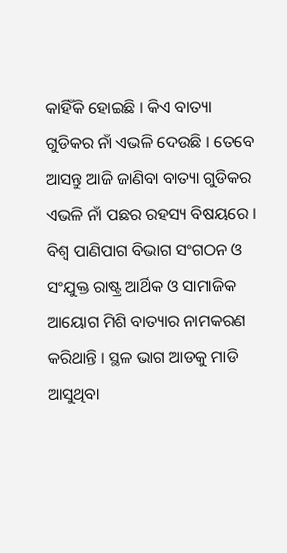କାହିଁକି ହୋଇଛି । କିଏ ବାତ୍ୟା ଗୁଡିକର ନାଁ ଏଭଳି ଦେଉଛି । ତେବେ ଆସନ୍ତୁ ଆଜି ଜାଣିବା ବାତ୍ୟା ଗୁଡିକର ଏଭଳି ନାଁ ପଛର ରହସ୍ୟ ବିଷୟରେ ।
ବିଶ୍ୱ ପାଣିପାଗ ବିଭାଗ ସଂଗଠନ ଓ ସଂଯୁକ୍ତ ରାଷ୍ଟ୍ର ଆର୍ଥିକ ଓ ସାମାଜିକ ଆୟୋଗ ମିଶି ବାତ୍ୟାର ନାମକରଣ କରିଥାନ୍ତି । ସ୍ଥଳ ଭାଗ ଆଡକୁ ମାଡି ଆସୁଥିବା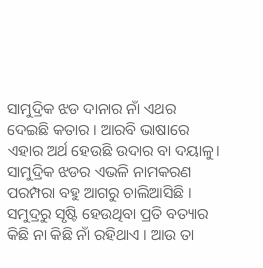ସାମୁଦ୍ରିକ ଝଡ ଦାନାର ନାଁ ଏଥର ଦେଇଛି କତାର । ଆରବି ଭାଷାରେ ଏହାର ଅର୍ଥ ହେଉଛି ଉଦାର ବା ଦୟାଳୁ। ସାମୁଦ୍ରିକ ଝଡର ଏଭଳି ନାମକରଣ ପରମ୍ପରା ବହୁ ଆଗରୁ ଚାଲିଆସିଛି । ସମୁଦ୍ରରୁ ସୃଷ୍ଟି ହେଉଥିବା ପ୍ରତି ବତ୍ୟାର କିଛି ନା କିଛି ନାଁ ରହିଥାଏ । ଆଉ ତା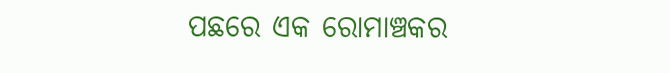ପଛରେ ଏକ ରୋମାଞ୍ଚକର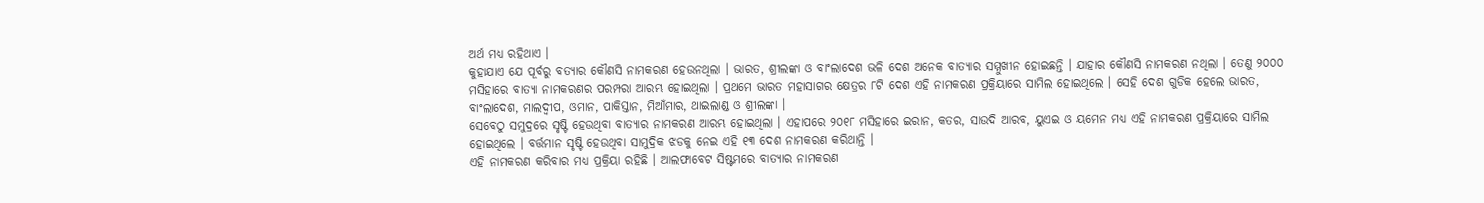ଅର୍ଥ ମଧ୍ୟ ରହିଥାଏ ।
କୁହାଯାଏ ଯେ ପୂର୍ବରୁ ବତ୍ୟାର କୌଣସି ନାମକରଣ ହେଉନଥିଲା । ଭାରତ, ଶ୍ରୀଲଙ୍କା ଓ ବାଂଲାଦେଶ ଭଳି ଦେଶ ଅନେକ ବାତ୍ୟାର ସମ୍ମୁଖୀନ ହୋଇଛନ୍ତି । ଯାହାର କୌଣସି ନାମକରଣ ନଥିଲା । ତେଣୁ ୨୦୦୦ ମସିହାରେ ବାତ୍ୟା ନାମକରଣର ପରମ୍ପରା ଆରମ୍ଭ ହୋଇଥିଲା । ପ୍ରଥମେ ଭାରତ ମହାସାଗର କ୍ଷେତ୍ରର ୮ଟି ଦେଶ ଏହି ନାମକରଣ ପ୍ରକ୍ରିୟାରେ ସାମିଲ ହୋଇଥିଲେ । ସେହି ଦେଶ ଗୁଡିକ ହେଲେ ଭାରତ, ବାଂଲାଦେଶ, ମାଲଦ୍ୱୀପ, ଓମାନ, ପାକିସ୍ତାନ, ମିଆଁମାର, ଥାଇଲାଣ୍ଡ ଓ ଶ୍ରୀଲଙ୍କା ।
ସେବେଠୁ ସମୁଦ୍ରରେ ସୃଷ୍ଟି ହେଉଥିବା ବାତ୍ୟାର ନାମକରଣ ଆରମ୍ଭ ହୋଇଥିଲା । ଏହାପରେ ୨୦୧୮ ମସିହାରେ ଇରାନ, କତର, ସାଉଦି ଆରବ, ୟୁଏଇ ଓ ୟମେନ ମଧ୍ୟ ଏହି ନାମକରଣ ପ୍ରକ୍ରିୟାରେ ସାମିଲ ହୋଇଥିଲେ । ବର୍ତ୍ତମାନ ସୃଷ୍ଟି ହେଉଥିବା ସାମୁଦ୍ରିକ ଝଡକୁ ନେଇ ଏହି ୧୩ ଦେଶ ନାମକରଣ କରିଥାନ୍ତି ।
ଏହି ନାମକରଣ କରିବାର ମଧ୍ୟ ପ୍ରକ୍ରିୟା ରହିଛି । ଆଲଫାବେଟ ସିଷ୍ଟମରେ ବାତ୍ୟାର ନାମକରଣ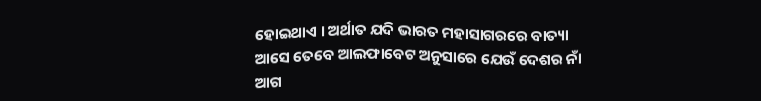ହୋଇଥାଏ । ଅର୍ଥାତ ଯଦି ଭାରତ ମହାସାଗରରେ ବାତ୍ୟା ଆସେ ତେବେ ଆଲଫାବେଟ ଅନୁସାରେ ଯେଉଁ ଦେଶର ନାଁ ଆଗ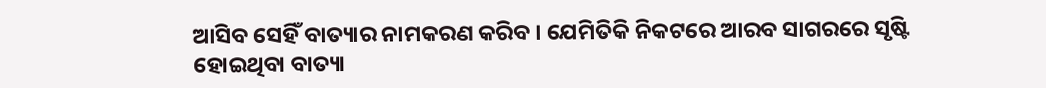ଆସିବ ସେହିଁ ବାତ୍ୟାର ନାମକରଣ କରିବ । ଯେମିତିକି ନିକଟରେ ଆରବ ସାଗରରେ ସୃଷ୍ଟି ହୋଇଥିବା ବାତ୍ୟା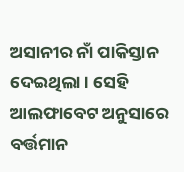ଅସାନୀର ନାଁ ପାକିସ୍ତାନ ଦେଇଥିଲା । ସେହି ଆଲଫାବେଟ ଅନୁସାରେ ବର୍ତ୍ତମାନ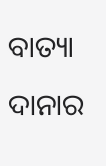ବାତ୍ୟା ଦାନାର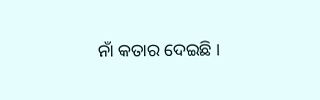ନାଁ କତାର ଦେଇଛି ।